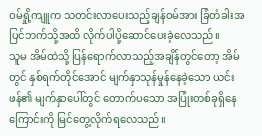ဝမ်ရှို့ကျူက သတင်းလာပေးသည့်ချန်ဝမ်အား ခြံတံခါးအပြင်ဘက်သို့အထိ လိုက်ပါပို့ဆောင်ပေးခဲ့လေသည်။
သူမ အိမ်ထဲသို့ ပြန်ရောက်လာသည့်အချိန်တွင်တော့ အိမ်တွင် နှစ်ရက်တိုင်အောင် မျက်နှာသုန်မှုန်နေခဲ့သော ယင်းဖန်၏ မျက်နှာပေါ်တွင် တောက်ပသော အပြုံးတစ်ခုရှိနေကြောင်းကို မြင်တွေ့လိုက်ရလေသည်။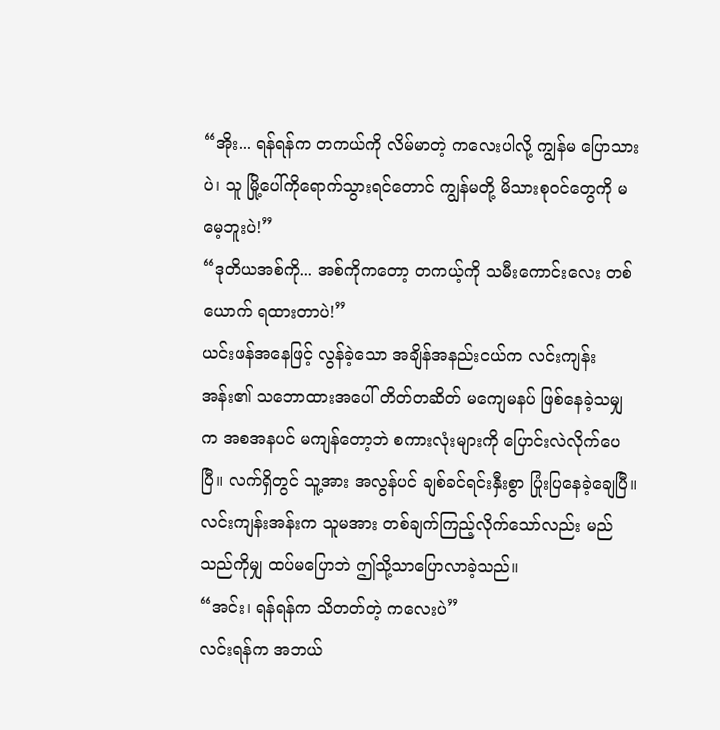“အိုး... ရန်ရန်က တကယ်ကို လိမ်မာတဲ့ ကလေးပါလို့ ကျွန်မ ပြောသားပဲ၊ သူ မြို့ပေါ်ကိုရောက်သွားရင်တောင် ကျွန်မတို့ မိသားစုဝင်တွေကို မမေ့ဘူးပဲ!”
“ဒုတိယအစ်ကို... အစ်ကိုကတော့ တကယ့်ကို သမီးကောင်းလေး တစ်ယောက် ရထားတာပဲ!”
ယင်းဖန်အနေဖြင့် လွန်ခဲ့သော အချိန်အနည်းငယ်က လင်းကျန်းအန်း၏ သဘောထားအပေါ် တိတ်တဆိတ် မကျေမနပ် ဖြစ်နေခဲ့သမျှက အစအနပင် မကျန်တော့ဘဲ စကားလုံးများကို ပြောင်းလဲလိုက်ပေပြီ။ လက်ရှိတွင် သူ့အား အလွန်ပင် ချစ်ခင်ရင်းနှီးစွာ ပြုံးပြနေခဲ့ချေပြီ။
လင်းကျန်းအန်းက သူမအား တစ်ချက်ကြည့်လိုက်သော်လည်း မည်သည်ကိုမျှ ထပ်မပြောဘဲ ဤသို့သာပြောလာခဲ့သည်။
“အင်း၊ ရန်ရန်က သိတတ်တဲ့ ကလေးပဲ”
လင်းရန်က အဘယ်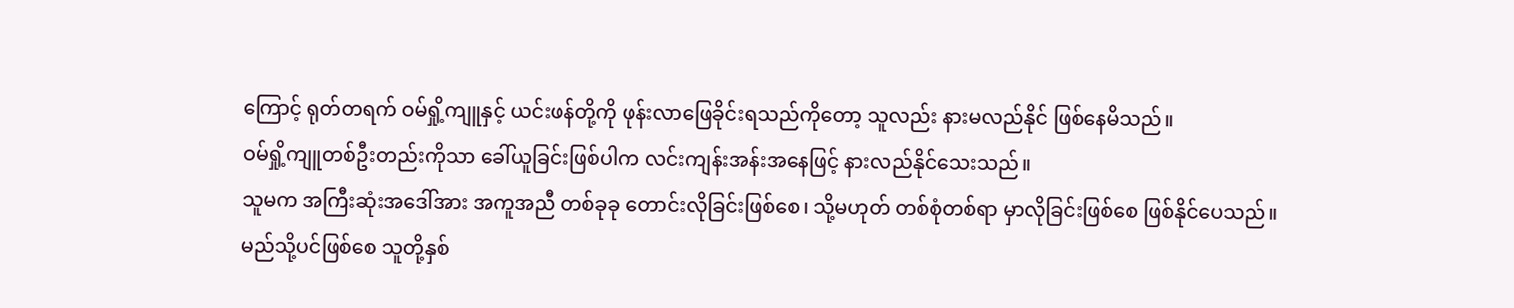ကြောင့် ရုတ်တရက် ဝမ်ရှို့ကျူနှင့် ယင်းဖန်တို့ကို ဖုန်းလာဖြေခိုင်းရသည်ကိုတော့ သူလည်း နားမလည်နိုင် ဖြစ်နေမိသည်။
ဝမ်ရှို့ကျူတစ်ဦးတည်းကိုသာ ခေါ်ယူခြင်းဖြစ်ပါက လင်းကျန်းအန်းအနေဖြင့် နားလည်နိုင်သေးသည်။
သူမက အကြီးဆုံးအဒေါ်အား အကူအညီ တစ်ခုခု တောင်းလိုခြင်းဖြစ်စေ၊ သို့မဟုတ် တစ်စုံတစ်ရာ မှာလိုခြင်းဖြစ်စေ ဖြစ်နိုင်ပေသည်။
မည်သို့ပင်ဖြစ်စေ သူတို့နှစ်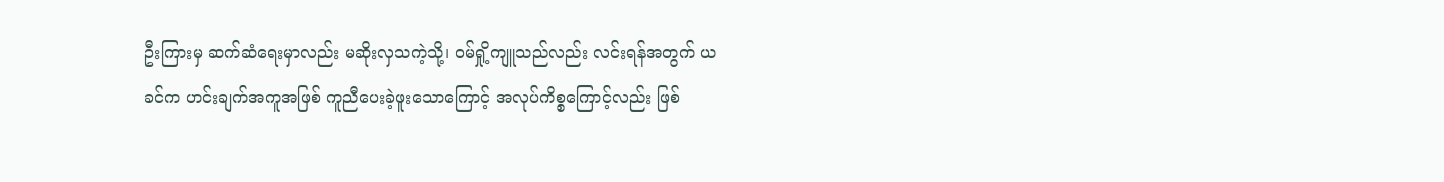ဦးကြားမှ ဆက်ဆံရေးမှာလည်း မဆိုးလှသကဲ့သို့၊ ဝမ်ရှို့ကျူသည်လည်း လင်းရန်အတွက် ယခင်က ဟင်းချက်အကူအဖြစ် ကူညီပေးခဲ့ဖူးသောကြောင့် အလုပ်ကိစ္စကြောင့်လည်း ဖြစ်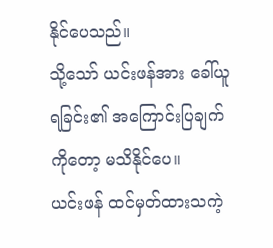နိုင်ပေသည်။
သို့သော် ယင်းဖန်အား ခေါ်ယူရခြင်း၏ အကြောင်းပြချက်ကိုတော့ မသိနိုင်ပေ။
ယင်းဖန် ထင်မှတ်ထားသကဲ့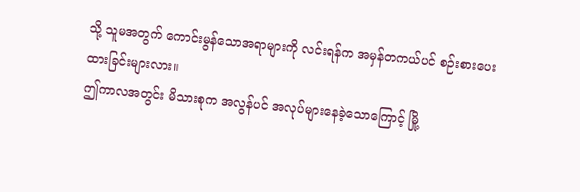သို့ သူမအတွက် ကောင်းမွန်သောအရာများကို လင်းရန်က အမှန်တကယ်ပင် စဉ်းစားပေးထားခြင်းများလား။
ဤကာလအတွင်း မိသားစုက အလွန်ပင် အလုပ်များနေခဲ့သောကြောင့် မြို့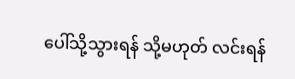ပေါ်သို့သွားရန် သို့မဟုတ် လင်းရန်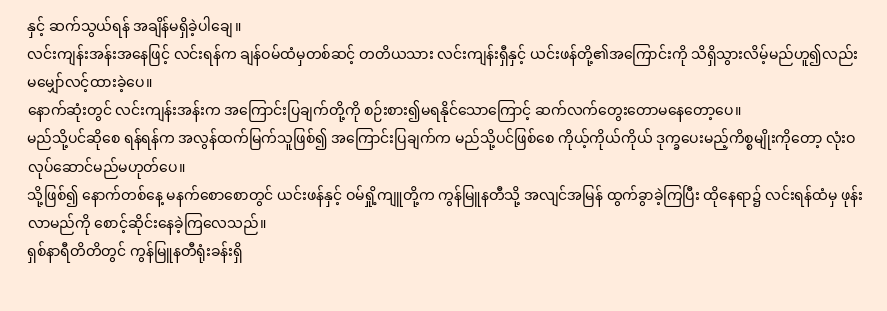နှင့် ဆက်သွယ်ရန် အချိန်မရှိခဲ့ပါချေ။
လင်းကျန်းအန်းအနေဖြင့် လင်းရန်က ချန်ဝမ်ထံမှတစ်ဆင့် တတိယသား လင်းကျန်းရှီနှင့် ယင်းဖန်တို့၏အကြောင်းကို သိရှိသွားလိမ့်မည်ဟူ၍လည်း မမျှော်လင့်ထားခဲ့ပေ။
နောက်ဆုံးတွင် လင်းကျန်းအန်းက အကြောင်းပြချက်တို့ကို စဉ်းစား၍မရနိုင်သောကြောင့် ဆက်လက်တွေးတောမနေတော့ပေ။
မည်သို့ပင်ဆိုစေ ရန်ရန်က အလွန်ထက်မြက်သူဖြစ်၍ အကြောင်းပြချက်က မည်သို့ပင်ဖြစ်စေ ကိုယ့်ကိုယ်ကိုယ် ဒုက္ခပေးမည့်ကိစ္စမျိုးကိုတော့ လုံးဝလုပ်ဆောင်မည်မဟုတ်ပေ။
သို့ဖြစ်၍ နောက်တစ်နေ့ မနက်စောစောတွင် ယင်းဖန်နှင့် ဝမ်ရှို့ကျူတို့က ကွန်မြူနတီသို့ အလျင်အမြန် ထွက်ခွာခဲ့ကြပြီး ထိုနေရာ၌ လင်းရန်ထံမှ ဖုန်းလာမည်ကို စောင့်ဆိုင်းနေခဲ့ကြလေသည်။
ရှစ်နာရီတိတိတွင် ကွန်မြူနတီရုံးခန်းရှိ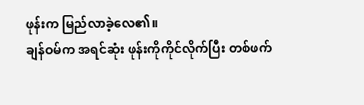ဖုန်းက မြည်လာခဲ့လေ၏။
ချန်ဝမ်က အရင်ဆုံး ဖုန်းကိုကိုင်လိုက်ပြီး တစ်ဖက်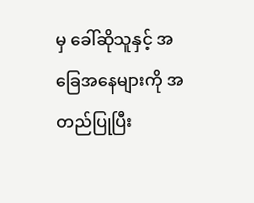မှ ခေါ်ဆိုသူနှင့် အခြေအနေများကို အတည်ပြုပြီး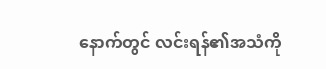နောက်တွင် လင်းရန်၏အသံကို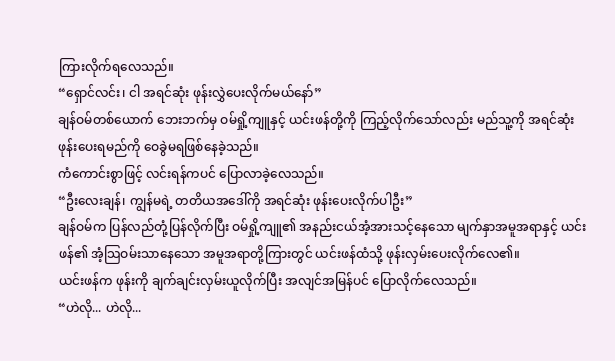ကြားလိုက်ရလေသည်။
“ရှောင်လင်း၊ ငါ အရင်ဆုံး ဖုန်းလွှဲပေးလိုက်မယ်နော်”
ချန်ဝမ်တစ်ယောက် ဘေးဘက်မှ ဝမ်ရှို့ကျူနှင့် ယင်းဖန်တို့ကို ကြည့်လိုက်သော်လည်း မည်သူ့ကို အရင်ဆုံး ဖုန်းပေးရမည်ကို ဝေခွဲမရဖြစ်နေခဲ့သည်။
ကံကောင်းစွာဖြင့် လင်းရန်ကပင် ပြောလာခဲ့လေသည်။
“ဦးလေးချန်၊ ကျွန်မရဲ့ တတိယအဒေါ်ကို အရင်ဆုံး ဖုန်းပေးလိုက်ပါဦး”
ချန်ဝမ်က ပြန်လည်တုံ့ပြန်လိုက်ပြီး ဝမ်ရှို့ကျူ၏ အနည်းငယ်အံ့အားသင့်နေသော မျက်နှာအမူအရာနှင့် ယင်းဖန်၏ အံ့သြဝမ်းသာနေသော အမူအရာတို့ကြားတွင် ယင်းဖန်ထံသို့ ဖုန်းလှမ်းပေးလိုက်လေ၏။
ယင်းဖန်က ဖုန်းကို ချက်ချင်းလှမ်းယူလိုက်ပြီး အလျင်အမြန်ပင် ပြောလိုက်လေသည်။
“ဟဲလို... ဟဲလို...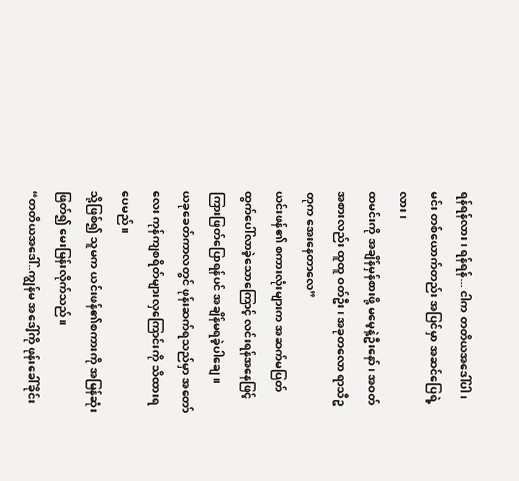ရန်ရန်လား၊ ရန်ရန်... ငါက တတိယအဒေါ်ပါ ၊ မင်း တစ်ယောက်တည်း အပြင်မှာ အဆင်ပြေရဲ့လား ၊
ထမင်းကို အချိန်မှန်စားဖို့ မမေ့နဲ့ဦးနော်၊ အဝတ်အစားလည်း ထူထူ ဝတ်ဦး၊ အခုတလော ရာသီဥတုက အေးနေတာလေ”
ယင်းဖန်၏ စကားလုံးများက အဆက်မပြတ် ထွက်ပေါ်လာခဲ့သောကြောင့် လင်းရန်အနေဖြင့် ကြားဖြတ်ပြောရန်ပင် အချိန်မရခဲ့ပါချေ။
ယခုခေတ်ကာလတွင် ဖုန်းဆက်ရသည်မှာ အတော်လေး ကုန်ကျစရိတ်များလှကြောင်းကို သိထားရပေမည်။
သို့ဖြစ်၍ သူမက ယင်းဖန်၏စကားကို အမြန်ဆုံးဖြတ်၍ မေးမြန်းလိုက်သည်။
“တတိယအဒေါ်..ကျွန်မ အဒေါ့်ကို ဖုန်းခေါ်ခိုင်း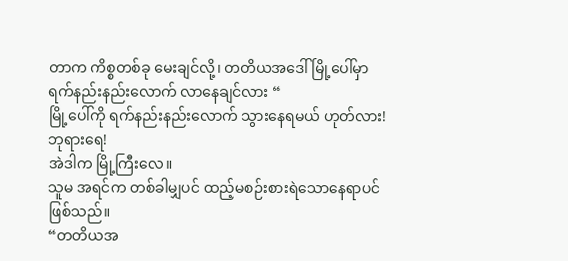တာက ကိစ္စတစ်ခု မေးချင်လို့၊ တတိယအဒေါ် မြို့ပေါ်မှာ ရက်နည်းနည်းလောက် လာနေချင်လား “
မြို့ပေါ်ကို ရက်နည်းနည်းလောက် သွားနေရမယ် ဟုတ်လား!
ဘုရားရေ!
အဲဒါက မြို့ကြီးလေ။
သူမ အရင်က တစ်ခါမျှပင် ထည့်မစဉ်းစားရဲသောနေရာပင်ဖြစ်သည်။
“တတိယအ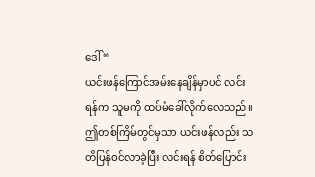ဒေါ် “
ယင်းဖန်ကြောင်အမ်းနေချိန်မှာပင် လင်းရန်က သူမကို ထပ်မံခေါ်လိုက်လေသည်။ ဤတစ်ကြိမ်တွင်မှသာ ယင်းဖန်လည်း သတိပြန်ဝင်လာခဲ့ပြီး လင်းရန် စိတ်ပြောင်း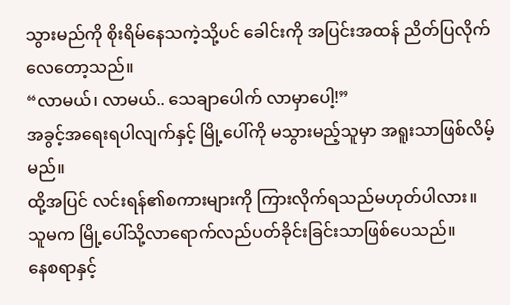သွားမည်ကို စိုးရိမ်နေသကဲ့သို့ပင် ခေါင်းကို အပြင်းအထန် ညိတ်ပြလိုက်လေတော့သည်။
“လာမယ်၊ လာမယ်.. သေချာပေါက် လာမှာပေါ့!”
အခွင့်အရေးရပါလျက်နှင့် မြို့ပေါ်ကို မသွားမည့်သူမှာ အရူးသာဖြစ်လိမ့်မည်။
ထို့အပြင် လင်းရန်၏စကားများကို ကြားလိုက်ရသည်မဟုတ်ပါလား။
သူမက မြို့ပေါ်သို့လာရောက်လည်ပတ်ခိုင်းခြင်းသာဖြစ်ပေသည်။
နေစရာနှင့်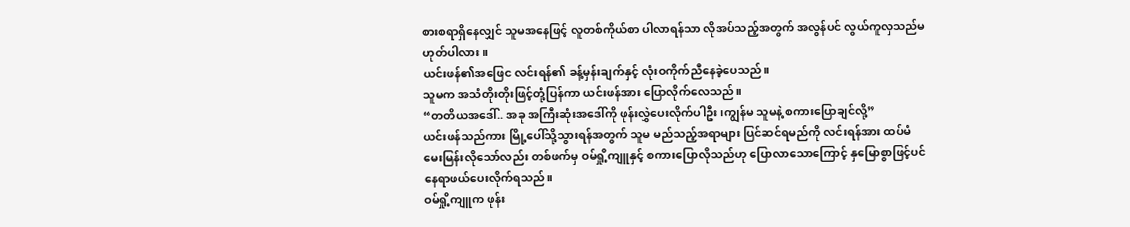စားစရာရှိနေလျှင် သူမအနေဖြင့် လူတစ်ကိုယ်စာ ပါလာရန်သာ လိုအပ်သည့်အတွက် အလွန်ပင် လွယ်ကူလှသည်မဟုတ်ပါလား။
ယင်းဖန်၏အဖြေင လင်းရန်၏ ခန့်မှန်းချက်နှင့် လုံးဝကိုက်ညီနေခဲ့ပေသည်။
သူမက အသံတိုးတိုးဖြင့်တုံ့ပြန်ကာ ယင်းဖန်အား ပြောလိုက်လေသည်။
“တတိယအဒေါ်.. အခု အကြီးဆုံးအဒေါ်ကို ဖုန်းလွှဲပေးလိုက်ပါဦး၊ကျွန်မ သူမနဲ့ စကားပြောချင်လို့”
ယင်းဖန်သည်ကား မြို့ပေါ်သို့သွားရန်အတွက် သူမ မည်သည့်အရာများ ပြင်ဆင်ရမည်ကို လင်းရန်အား ထပ်မံမေးမြန်းလိုသော်လည်း တစ်ဖက်မှ ဝမ်ရှို့ကျူနှင့် စကားပြောလိုသည်ဟု ပြောလာသောကြောင့် နှမြောစွာဖြင့်ပင် နေရာဖယ်ပေးလိုက်ရသည်။
ဝမ်ရှို့ကျူက ဖုန်း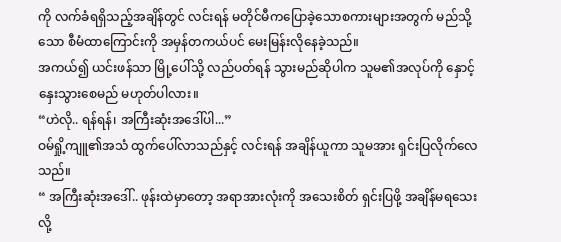ကို လက်ခံရရှိသည့်အချိန်တွင် လင်းရန် မတိုင်မီကပြောခဲ့သောစကားများအတွက် မည်သို့သော စီမံထာကြောင်းကို အမှန်တကယ်ပင် မေးမြန်းလိုနေခဲ့သည်။
အကယ်၍ ယင်းဖန်သာ မြို့ပေါ်သို့ လည်ပတ်ရန် သွားမည်ဆိုပါက သူမ၏အလုပ်ကို နှောင့်နှေးသွားစေမည် မဟုတ်ပါလား။
“ဟဲလို.. ရန်ရန်၊ အကြီးဆုံးအဒေါ်ပါ...”
ဝမ်ရှို့ကျူ၏အသံ ထွက်ပေါ်လာသည်နှင့် လင်းရန် အချိန်ယူကာ သူမအား ရှင်းပြလိုက်လေသည်။
“ အကြီးဆုံးအဒေါ်.. ဖုန်းထဲမှာတော့ အရာအားလုံးကို အသေးစိတ် ရှင်းပြဖို့ အချိန်မရသေးလို့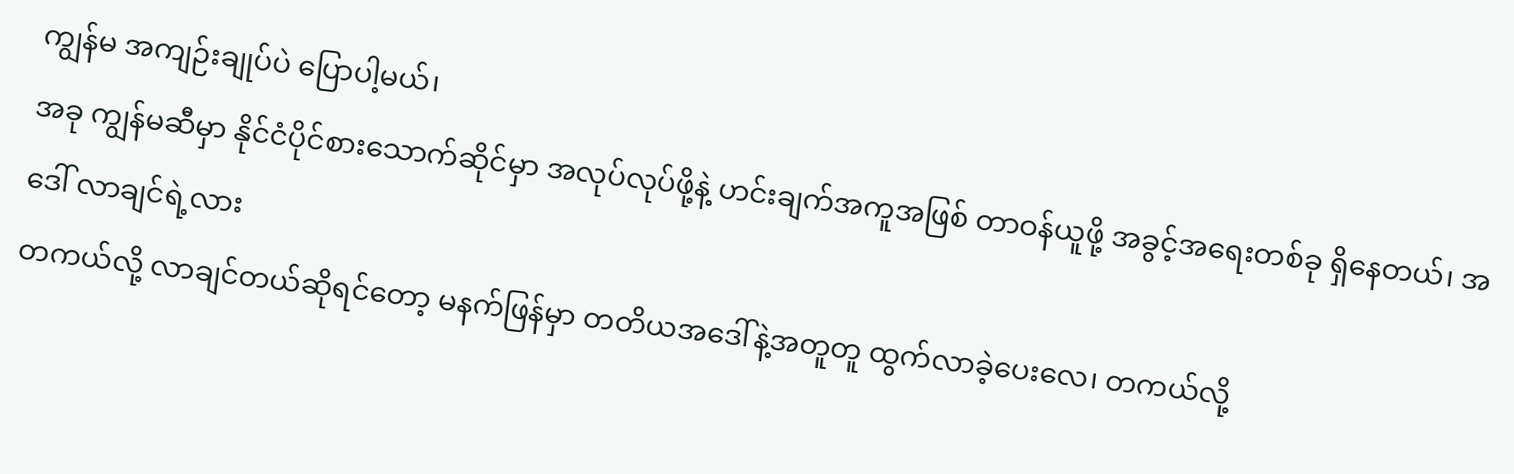ကျွန်မ အကျဉ်းချုပ်ပဲ ပြောပါ့မယ်၊
အခု ကျွန်မဆီမှာ နိုင်ငံပိုင်စားသောက်ဆိုင်မှာ အလုပ်လုပ်ဖို့နဲ့ ဟင်းချက်အကူအဖြစ် တာဝန်ယူဖို့ အခွင့်အရေးတစ်ခု ရှိနေတယ်၊ အဒေါ် လာချင်ရဲ့လား
တကယ်လို့ လာချင်တယ်ဆိုရင်တော့ မနက်ဖြန်မှာ တတိယအဒေါ်နဲ့အတူတူ ထွက်လာခဲ့ပေးလေ၊ တကယ်လို့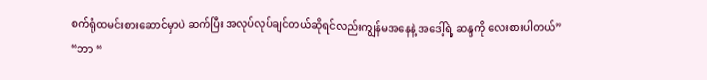စက်ရုံထမင်းစားဆောင်မှာပဲ ဆက်ပြီး အလုပ်လုပ်ချင်တယ်ဆိုရင်လည်းကျွန်မအနေနဲ့ အဒေါ့်ရဲ့ ဆန္ဒကို လေးစားပါတယ်”
“ဘာ “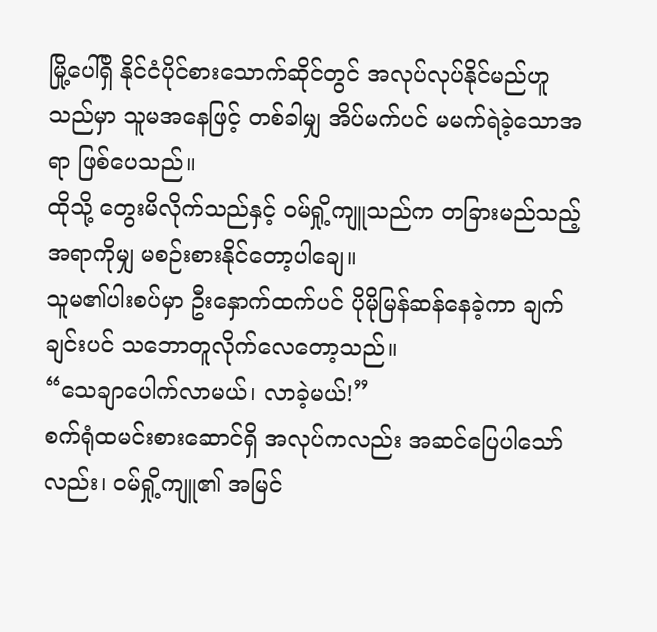မြို့ပေါ်ရှိ နိုင်ငံပိုင်စားသောက်ဆိုင်တွင် အလုပ်လုပ်နိုင်မည်ဟူသည်မှာ သူမအနေဖြင့် တစ်ခါမျှ အိပ်မက်ပင် မမက်ရဲခဲ့သောအရာ ဖြစ်ပေသည်။
ထိုသို့ တွေးမိလိုက်သည်နှင့် ဝမ်ရှို့ကျူသည်က တခြားမည်သည့်အရာကိုမျှ မစဉ်းစားနိုင်တော့ပါချေ။
သူမ၏ပါးစပ်မှာ ဦးနှောက်ထက်ပင် ပိုမိုမြန်ဆန်နေခဲ့ကာ ချက်ချင်းပင် သဘောတူလိုက်လေတော့သည်။
“သေချာပေါက်လာမယ်၊ လာခဲ့မယ်!”
စက်ရုံထမင်းစားဆောင်ရှိ အလုပ်ကလည်း အဆင်ပြေပါသော်လည်း၊ ဝမ်ရှို့ကျူ၏ အမြင်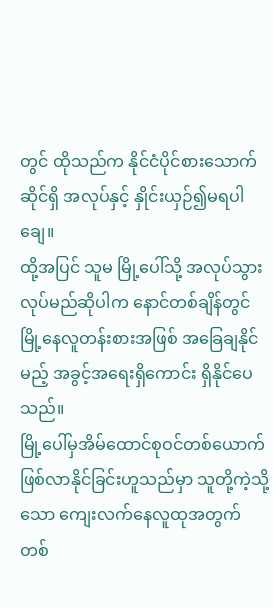တွင် ထိုသည်က နိုင်ငံပိုင်စားသောက်ဆိုင်ရှိ အလုပ်နှင့် နှိုင်းယှဉ်၍မရပါချေ။
ထို့အပြင် သူမ မြို့ပေါ်သို့ အလုပ်သွားလုပ်မည်ဆိုပါက နောင်တစ်ချိန်တွင် မြို့နေလူတန်းစားအဖြစ် အခြေချနိုင်မည့် အခွင့်အရေးရှိကောင်း ရှိနိုင်ပေသည်။
မြို့ပေါ်မှအိမ်ထောင်စုဝင်တစ်ယောက် ဖြစ်လာနိုင်ခြင်းဟူသည်မှာ သူတို့ကဲ့သို့သော ကျေးလက်နေလူထုအတွက် တစ်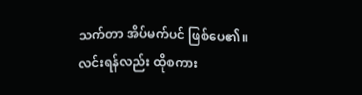သက်တာ အိပ်မက်ပင် ဖြစ်ပေ၏။
လင်းရန်လည်း ထိုစကား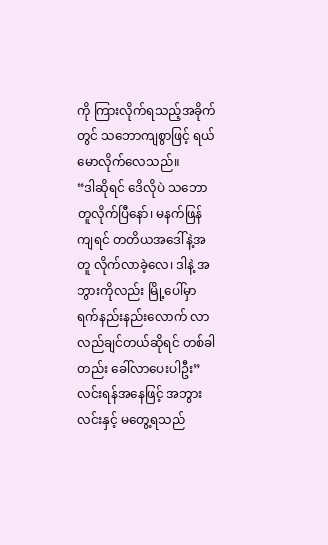ကို ကြားလိုက်ရသည့်အခိုက်တွင် သဘောကျစွာဖြင့် ရယ်မောလိုက်လေသည်။
“ဒါဆိုရင် ဒေိလိုပဲ သဘောတူလိုက်ပြီနော်၊ မနက်ဖြန်ကျရင် တတိယအဒေါ်နဲ့အတူ လိုက်လာခဲ့လေ၊ ဒါနဲ့ အဘွားကိုလည်း မြို့ပေါ်မှာ ရက်နည်းနည်းလောက် လာလည်ချင်တယ်ဆိုရင် တစ်ခါတည်း ခေါ်လာပေးပါဦး”
လင်းရန်အနေဖြင့် အဘွားလင်းနှင့် မတွေ့ရသည်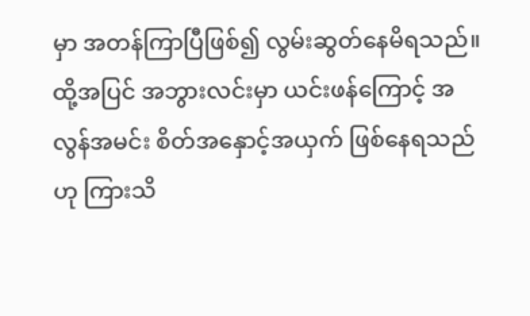မှာ အတန်ကြာပြီဖြစ်၍ လွမ်းဆွတ်နေမိရသည်။
ထို့အပြင် အဘွားလင်းမှာ ယင်းဖန်ကြောင့် အလွန်အမင်း စိတ်အနှောင့်အယှက် ဖြစ်နေရသည်ဟု ကြားသိ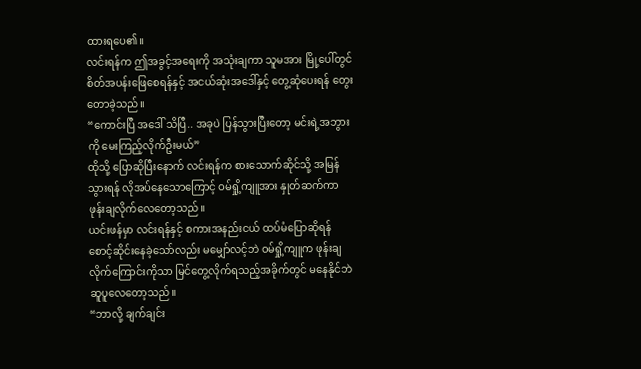ထားရပေ၏။
လင်းရန်က ဤအခွင့်အရေးကို အသုံးချကာ သူမအား မြို့ပေါ်တွင် စိတ်အပန်းဖြေစေရန်နှင့် အငယ်ဆုံးအဒေါ်နှင့် တွေ့ဆုံပေးရန် တွေးတောခဲ့သည်။
“ကောင်းပြီ အဒေါ် သိပြီ.. အခုပဲ ပြန်သွားပြီးတော့ မင်းရဲ့အဘွားကို မေးကြည့်လိုက်ဦးမယ်”
ထိုသို့ ပြောဆိုပြီးနောက် လင်းရန်က စားသောက်ဆိုင်သို့ အမြန်သွားရန် လိုအပ်နေသောကြောင့် ဝမ်ရှို့ကျူအား နှုတ်ဆက်ကာ ဖုန်းချလိုက်လေတော့သည်။
ယင်းဖန်မှာ လင်းရန်နှင့် စကားအနည်းငယ် ထပ်မံပြောဆိုရန် စောင့်ဆိုင်းနေခဲ့သော်လည်း မမျှော်လင့်ဘဲ ဝမ်ရှို့ကျူက ဖုန်းချလိုက်ကြောင်းကိုသာ မြင်တွေ့လိုက်ရသည့်အခိုက်တွင် မနေနိုင်ဘဲ ဆူပူလေတော့သည်။
“ဘာလို့ ချက်ချင်း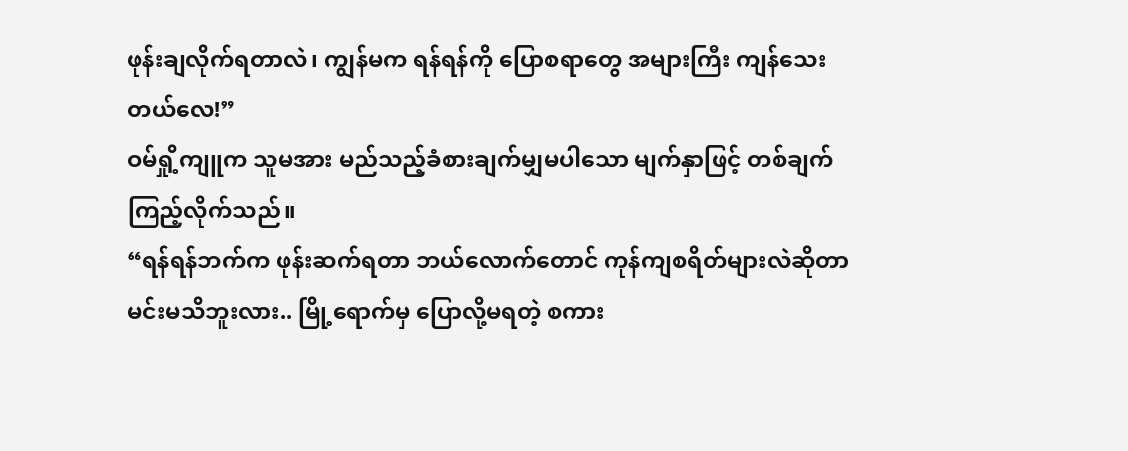ဖုန်းချလိုက်ရတာလဲ၊ ကျွန်မက ရန်ရန်ကို ပြောစရာတွေ အများကြီး ကျန်သေးတယ်လေ!”
ဝမ်ရှို့ကျူက သူမအား မည်သည့်ခံစားချက်မျှမပါသော မျက်နှာဖြင့် တစ်ချက်ကြည့်လိုက်သည်။
“ရန်ရန်ဘက်က ဖုန်းဆက်ရတာ ဘယ်လောက်တောင် ကုန်ကျစရိတ်များလဲဆိုတာ မင်းမသိဘူးလား.. မြို့ရောက်မှ ပြောလို့မရတဲ့ စကား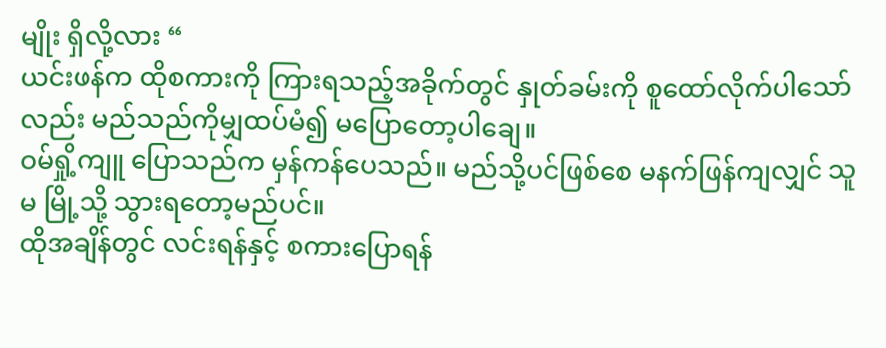မျိုး ရှိလို့လား “
ယင်းဖန်က ထိုစကားကို ကြားရသည့်အခိုက်တွင် နှုတ်ခမ်းကို စူထော်လိုက်ပါသော်လည်း မည်သည်ကိုမျှထပ်မံ၍ မပြောတော့ပါချေ။
ဝမ်ရှို့ကျူ ပြောသည်က မှန်ကန်ပေသည်။ မည်သို့ပင်ဖြစ်စေ မနက်ဖြန်ကျလျှင် သူမ မြို့သို့ သွားရတော့မည်ပင်။
ထိုအချိန်တွင် လင်းရန်နှင့် စကားပြောရန်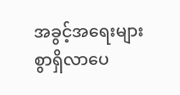အခွင့်အရေးများစွာရှိလာပေ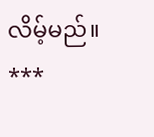လိမ့်မည်။
***